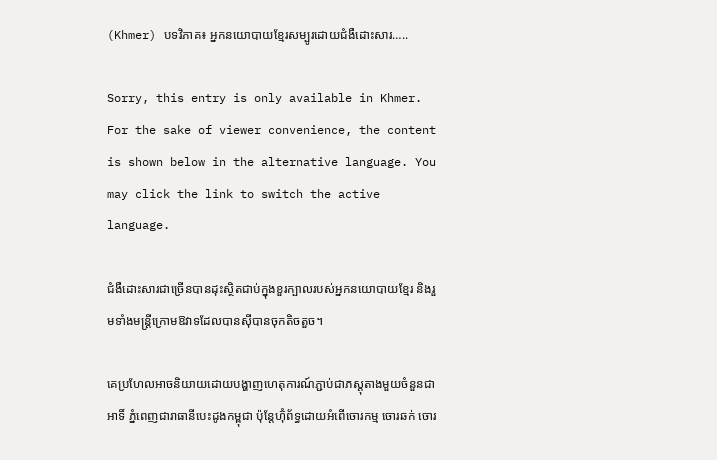(Khmer) បទវិភាគ៖ អ្នកនយោបាយខ្មែរសម្បូរដោយជំងឺដោះសារ…..

Sorry, this entry is only available in Khmer. For the sake of viewer convenience, the content is shown below in the alternative language. You may click the link to switch the active language.

ជំងឺដោះសារជាច្រើនបានដុះស្ថិតជាប់ក្នុងខួរក្បាលរបស់អ្នកនយោបាយខ្មែរ និងរួមទាំងមន្ដ្រីក្រោមឱវាទដែលបានស៊ីបានចុកតិចតួច។

គេប្រហែលអាចនិយាយដោយបង្ហាញហេតុការណ៍ភ្ជាប់ជាភស្តុតាងមួយចំនួនជាអាទិ៍ ភ្នំពេញជារាធានីបេះដូងកម្ពុជា ប៉ុន្តែហ៊ុំព័ទ្ធដោយអំពើចោរកម្ម ចោរឆក់ ចោរ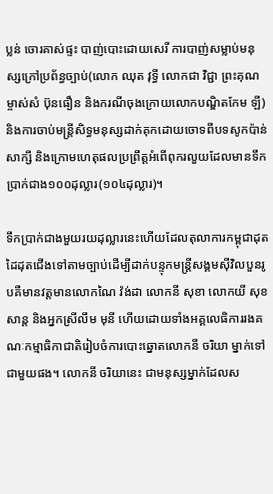ប្លន់ ចោរគាស់ផ្ទះ បាញ់បោះដោយសេរី ការបាញ់សម្លាប់មនុស្សក្រៅប្រព័ន្ធច្បាប់(លោក ឈុត វុទ្ធី លោកជា វិជ្ជា ព្រះគុណម្ចាស់សំ ប៊ុនធឿន និងករណីចុងក្រោយលោកបណ្ឌិតកែម ឡី) និងការចាប់មន្ដ្រីសិទ្ធមនុស្សដាក់គុកដោយចោទពីបទសូកប៉ាន់សាក្សី និងក្រោមហេតុផលប្រព្រឹត្តអំពើពុករលួយដែលមានទឹកប្រាក់ជាង១០០ដុល្លារ(១០៤ដុល្លារ)។

ទឹកប្រាក់ជាងមួយរយដុល្លារនេះហើយដែលតុលាការកម្ពុជាដុតដៃដុតជើងទៅតាមច្បាប់ដើម្បីដាក់បន្ទុកមន្ដ្រីសង្គមស៊ីវិលបួនរូបគឺមានវត្តមានលោកណៃ វ៉ង់ដា លោកនី សុខា លោកយី សុខសាន្ត និងអ្នកស្រីលឹម មុនី ហើយដោយទាំងអគ្គលេធិការរងគណៈកម្មាធិកាជាតិរៀបចំការបោះឆ្នោតលោកនី ចរិយា ម្នាក់ទៅជាមួយផង។ លោកនី ចរិយានេះ ជាមនុស្សម្នាក់ដែលស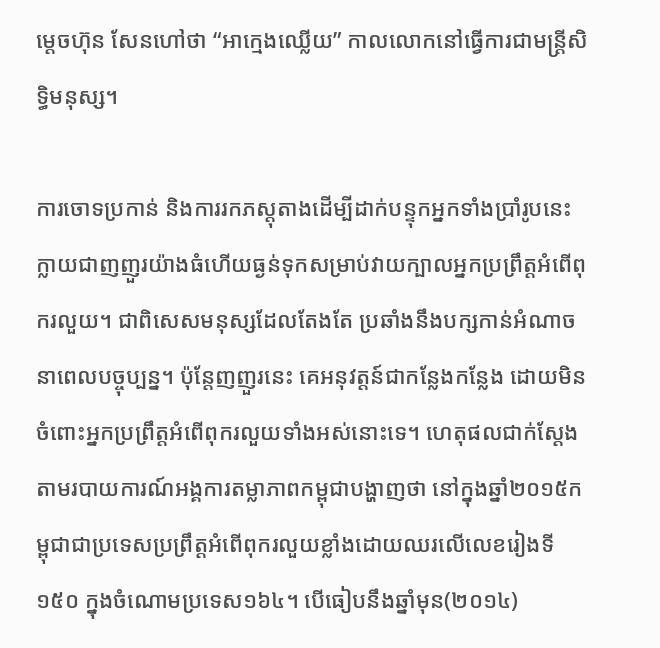ម្តេចហ៊ុន សែនហៅថា “អាក្មេងឈ្លើយ” កាលលោកនៅធ្វើការជាមន្ដ្រីសិទ្ធិមនុស្ស។

ការចោទប្រកាន់ និងការរកភស្តុតាងដើម្បីដាក់បន្ទុកអ្នកទាំងប្រាំរូបនេះ ក្លាយជាញញួរយ៉ាងធំហើយធ្ងន់ទុកសម្រាប់វាយក្បាលអ្នកប្រព្រឹត្តអំពើពុករលួយ។ ជាពិសេសមនុស្សដែលតែងតែ ប្រឆាំងនឹងបក្សកាន់អំណាចនាពេលបច្ចុប្បន្ន។ ប៉ុន្តែញញួរនេះ គេអនុវត្តន៍ជាកន្លែងកន្លែង ដោយមិនចំពោះអ្នកប្រព្រឹត្តអំពើពុករលួយទាំងអស់នោះទេ។ ហេតុផលជាក់ស្តែង តាមរបាយការណ៍អង្គការតម្លាភាពកម្ពុជាបង្ហាញថា នៅក្នុងឆ្នាំ២០១៥កម្ពុជាជាប្រទេសប្រព្រឹត្តអំពើពុករលួយខ្លាំងដោយឈរលើលេខរៀងទី១៥០ ក្នុងចំណោមប្រទេស១៦៤។ បើធៀបនឹងឆ្នាំមុន(២០១៤)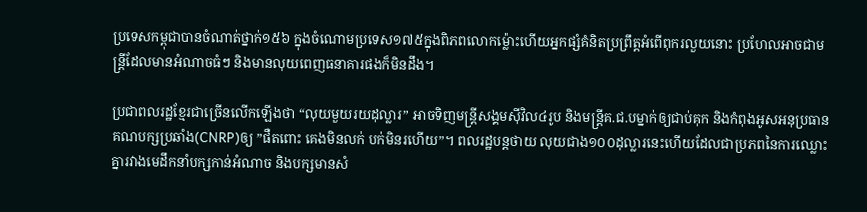ប្រទេសកម្ពុជាបានចំណាត់ថ្នាក់១៥៦ ក្នុងចំណោមប្រទេស១៧៥ក្នុងពិភពលោកម៉្លោះហើយអ្នកផ្សំគំនិតប្រព្រឹត្តអំពើពុករលួយនោះ ប្រហែលអាចជាមន្ដ្រីដែលមានអំណាចធំៗ និងមានលុយពេញធនាគារផងក៏មិនដឹង។

ប្រជាពលរដ្ឋខ្មែរជាច្រើនលើកឡើងថា “លុយមួយរយដុល្លារ” អាចទិញមន្ដ្រីសង្គមស៊ីវិល៤រូប និងមន្ដ្រីគ.ជ.បម្នាក់ឲ្យជាប់គុក និងកំពុងអូសអនុប្រធានគណបក្សប្រឆាំង(CNRP)ឲ្យ ”ផឺតពោះ គេងមិនលក់ បក់មិនរហើយ”។ ពលរដ្ឋបន្តថាយ លុយជាង១០០ដុល្លារនេះហើយដែលជាប្រភពនៃការឈ្លោះគ្នារវាងមេដឹកនាំបក្សកាន់អំណាច និងបក្សមានសំ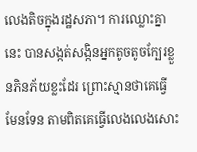លេងតិចក្នុងរដ្ឋសភា។ ការឈ្លោះគ្នានេះ បានសង្កត់សង្កិនអ្នកតូចតូចក្បែរខ្លួនភិនភ័យខ្លះដែរ ព្រោះស្មានថាគេធ្វើមែនទែន តាមពិតគេធ្វើលេងលេងសោះ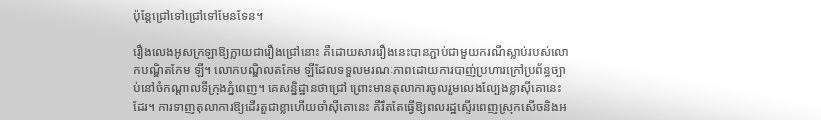ប៉ុន្តែជ្រៅទៅជ្រៅទៅមែនទែន។

រឿងលេងអូសក្រឡាឱ្យក្លាយជារឿងជ្រៅនោះ គឺដោយសាររឿងនេះបានភ្ជាប់ជាមួយករណីស្លាប់របស់លោកបណ្ឌិតកែម ឡី។ លោកបណ្ឌិលតកែម ឡីដែលទទួលមរណៈភាពដោយការបាញ់ប្រហារក្រៅប្រព័ន្ធច្បាប់នៅចំកណ្តាលទីក្រុងភ្នំពេញ។ គេសន្និដ្ឋានថាជ្រៅ ព្រោះមានតុលាការចូលរួមលេងល្បែងខ្លាស៊ីគោនេះដែរ។ ការទាញតុលាការឱ្យដើរតួជាខ្លាហើយចាំស៊ីគោនេះ គឺរឹតតែធ្វើឱ្យពលរដ្ឋស្ទើរពេញស្រុកសើចនិងអ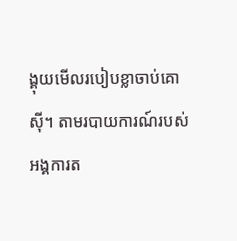ង្គុយមើលរបៀបខ្លាចាប់គោស៊ី។ តាមរបាយការណ៍របស់អង្គការត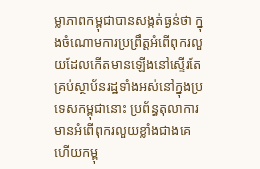ម្លាភាពកម្ពុជាបានសង្កត់ធ្ងន់ថា ក្នុងចំណោមការប្រព្រឹត្តអំពើពុករលួយដែលកើតមានឡើងនៅស្ទើរតែគ្រប់ស្ថាប័នរដ្ឋទាំងអស់នៅក្នុងប្រទេសកម្ពុជានោះ ប្រព័ន្ធតុលាការមានអំពើពុករលួយខ្លាំងជាងគេហើយកម្ពុ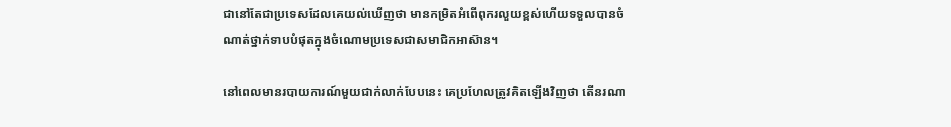ជានៅតែជាប្រទេសដែលគេយល់ឃើញថា មានកម្រិតអំពើពុករលួយខ្ពស់ហើយទទួលបានចំណាត់ថ្នាក់ទាបបំផុតក្នុងចំណោមប្រទេសជាសមាជិកអាស៊ាន។

នៅពេលមានរបាយការណ៍មួយជាក់លាក់បែបនេះ គេប្រហែលត្រូវគិតឡើងវិញថា តើនរណា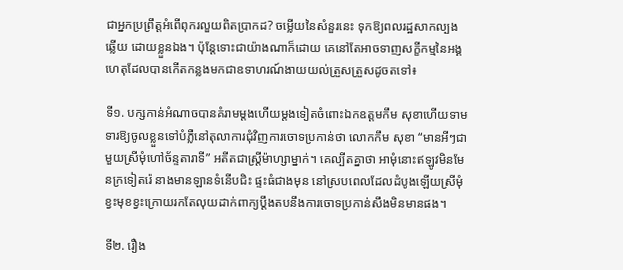ជាអ្នកប្រព្រឹត្តអំពើពុករលួយពិតប្រាកដ? ចម្លើយនៃសំនួរនេះ ទុកឱ្យពលរដ្ឋសាកល្បងឆ្លើយ ដោយខ្លួនឯង។ ប៉ុន្តែទោះជាយ៉ាងណាក៏ដោយ គេនៅតែអាចទាញសក្ខីកម្មនៃអង្គហេតុដែលបានកើតកន្លងមកជាឧទាហរណ៍ងាយយល់ត្រួសត្រួសដូចតទៅ៖

ទី១. បក្សកាន់អំណាចបានគំរាមម្តងហើយម្តងទៀតចំពោះឯកឧត្តមកឹម សុខាហើយទាមទារឱ្យចូលខ្លួនទៅបំភ្លឺនៅតុលាការជុំវិញការចោទប្រកាន់ថា លោកកឹម សុខា “មានអីៗជាមួយស្រីមុំហៅច័ន្ទតារាទី” អតីតជាស្ដ្រីម៉ាហ្សាម្នាក់។ គេល្បីតគ្នាថា អាមុំនោះឥឡូវមិនមែនក្រទៀតរ៉េ នាងមានឡានទំនើបជិះ ផ្ទះធំជាងមុន នៅស្របពេលដែលដំបូងឡើយស្រីមុំ ខ្វះមុខខ្វះក្រោយរកតែលុយដាក់ពាក្យប្ដឹងតបនឹងការចោទប្រកាន់សឹងមិនមានផង។

ទី២. រឿង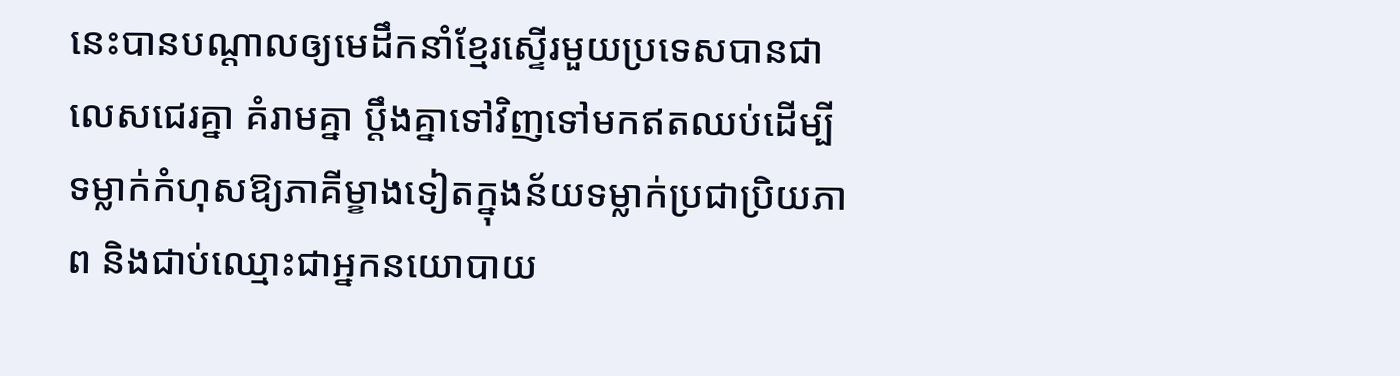នេះបានបណ្តាលឲ្យមេដឹកនាំខ្មែរស្ទើរមួយប្រទេសបានជាលេសជេរគ្នា គំរាមគ្នា ប្តឹងគ្នាទៅវិញទៅមកឥតឈប់ដើម្បីទម្លាក់កំហុសឱ្យភាគីម្ខាងទៀតក្នុងន័យទម្លាក់ប្រជាប្រិយភាព និងជាប់ឈ្មោះជាអ្នកនយោបាយ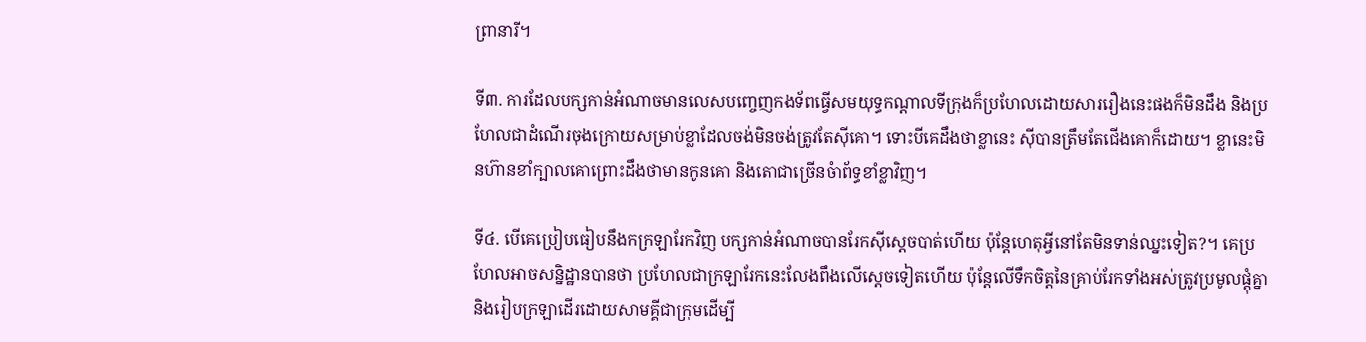ព្រានារី។

ទី៣. ការដែលបក្សកាន់អំណាចមានលេសបញ្ចេញកងទ័ពធ្វើសមយុទ្ធកណ្តាលទីក្រុងក៏ប្រហែលដោយសាររឿងនេះផងក៏មិនដឹង និងប្រហែលជាដំណើរចុងក្រោយសម្រាប់ខ្លាដែលចង់មិនចង់ត្រូវតែស៊ីគោ។ ទោះបីគេដឹងថាខ្លានេះ ស៊ីបានត្រឹមតែជើងគោក៏ដោយ។ ខ្លានេះមិនហ៊ានខាំក្បាលគោព្រោះដឹងថាមានកូនគោ និងតោជាច្រើនចំាព័ទ្ធខាំខ្លាវិញ។

ទី៤. បើគេប្រៀបធៀបនឹងកក្រឡារែកវិញ បក្សកាន់អំណាចបានរែកស៊ីស្តេចបាត់ហើយ ប៉ុន្តែហេតុអ្វីនៅតែមិនទាន់ឈ្នះទៀត?។ គេប្រហែលអាចសន្និដ្ឋានបានថា ប្រហែលជាក្រឡារែកនេះលែងពឹងលើស្តេចទៀតហើយ ប៉ុន្តែលើទឹកចិត្តនៃគ្រាប់រែកទាំងអស់ត្រូវប្រមូលផ្តុំគ្នា និងរៀបក្រឡាដើរដោយសាមគ្គីជាក្រុមដើម្បី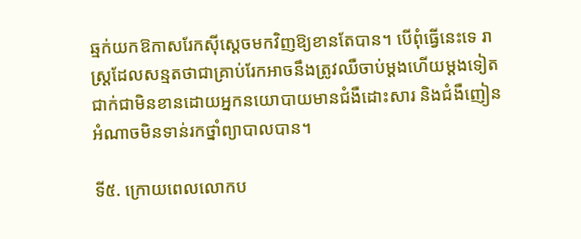ឆ្មក់យកឱកាសរែកស៊ីស្តេចមកវិញឱ្យខានតែបាន។ បើពុំធ្វើនេះទេ រាស្ដ្រដែលសន្មតថាជាគ្រាប់រែកអាចនឹងត្រូវឈឺចាប់ម្តងហើយម្តងទៀតជាក់ជាមិនខានដោយអ្នកនយោបាយមានជំងឺដោះសារ និងជំងឺញៀនអំណាចមិនទាន់រកថ្នាំព្យាបាលបាន។

ទី៥. ក្រោយពេលលោកប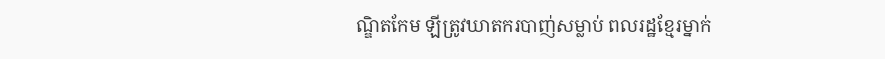ណ្ឌិតកែម ឡីត្រូវឃាតករបាញ់សម្លាប់ ពលរដ្ឋខ្មែរម្នាក់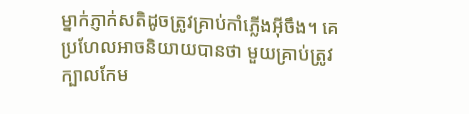ម្នាក់ភ្ញាក់សតិដូចត្រូវគ្រាប់កាំភ្លើងអ៊ីចឹង។ គេប្រហែលអាចនិយាយបានថា មួយគ្រាប់ត្រូវក្បាលកែម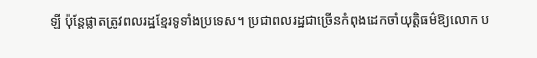ឡី ប៉ុន្តែផ្លាតត្រូវពលរដ្ឋខ្មែរទូទាំងប្រទេស។ ប្រជាពលរដ្ឋជាច្រើនកំពុងដេកចាំយុត្តិធម៌ឱ្យលោក ប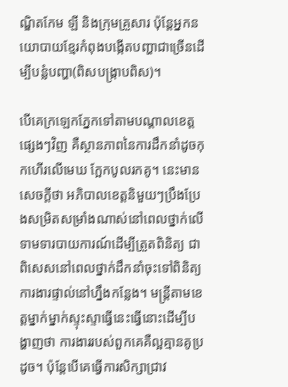ណ្ឌិតកែម ឡី និងក្រុមគ្រួសារ ប៉ុន្តែអ្នកនយោបាយខ្មែរកំពុងបង្កើតបញ្ហាជាច្រើនដើម្បីបន្លំបញ្ហា(ពិសបង្ក្រាបពិស)។

បើគេក្រឡេកភ្នែកទៅតាមបណ្តាលខេត្តផ្សេងៗវិញ គឺស្ថានភាពនៃការដឹកនាំដូចកុកហើរលើមេឃ ក្អែកបូលរកគូ។ នេះមានសេចក្តីថា អភិបាលខេត្តនិមួយៗប្រឹងប្រែងសម្រិតសម្រាំងណាស់នៅពេលថ្នាក់លើទាមទារបាយការណ៍ដើម្បីត្រួតពិនិត្យ ជាពិសេសនៅពេលថ្នាក់ដឹកនាំចុះទៅពិនិត្យការងារផ្ទាល់នៅហ្នឹងកន្លែង។ មន្ត្រីតាមខេត្តម្នាក់ម្នាក់ស្ទុះស្ទាធ្វើនេះធ្វើនោះដើម្បីបង្ហាញថា ការងាររបស់ពួកគេគឺល្អគ្មានគូប្រដូច។ ប៉ុន្តែបើគេធ្វើការសិក្សាជ្រាវ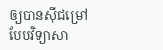ឲ្យបានស៊ីជម្រៅបែបវិទ្យាសា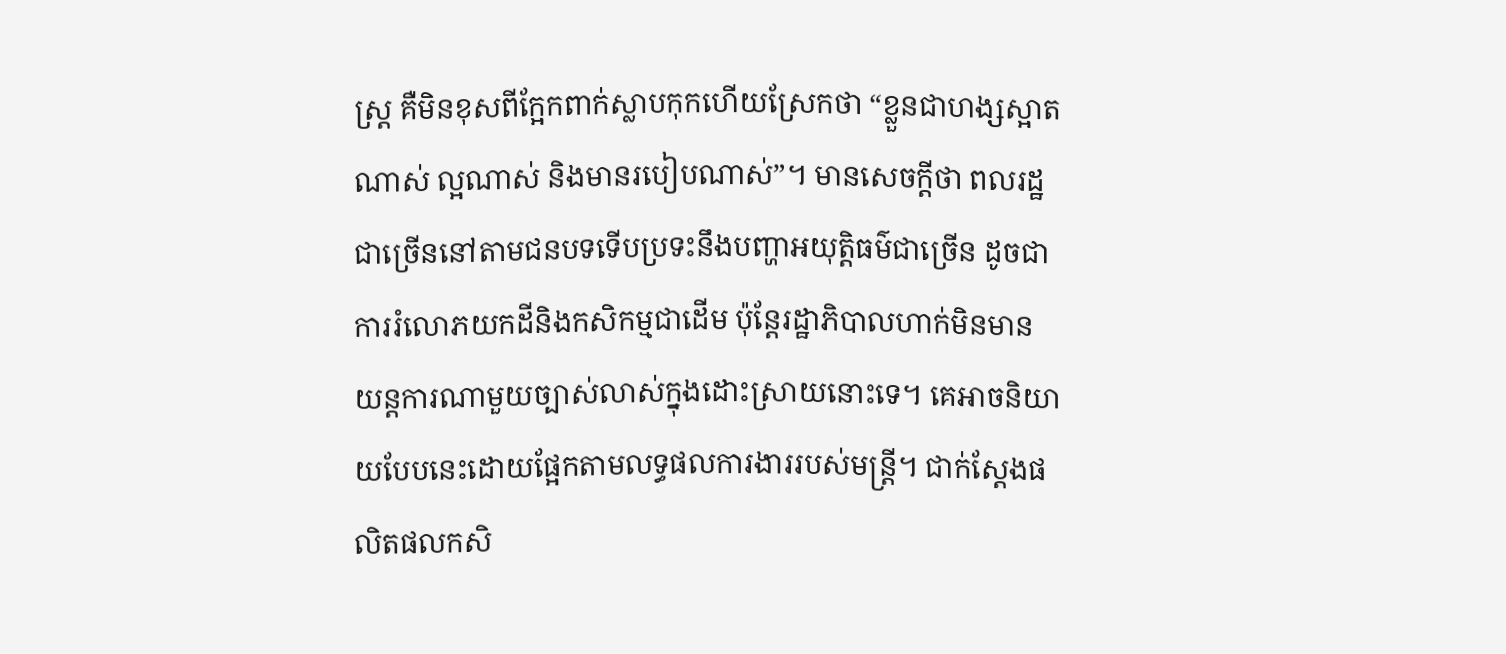ស្ដ្រ គឺមិនខុសពីក្អែកពាក់ស្លាបកុកហើយស្រែកថា “ខ្លួនជាហង្សស្អាតណាស់ ល្អណាស់ និងមានរបៀបណាស់”។ មានសេចក្តីថា ពលរដ្ឋជាច្រើននៅតាមជនបទទើបប្រទះនឹងបញ្ហាអយុត្តិធម៌ជាច្រើន ដូចជាការរំលោភយកដីនិងកសិកម្មជាដើម ប៉ុន្តែរដ្ឋាភិបាលហាក់មិនមានយន្តការណាមួយច្បាស់លាស់ក្នុងដោះស្រាយនោះទេ។ គេអាចនិយាយបែបនេះដោយផ្អែកតាមលទ្ធផលការងាររបស់មន្ត្រី។ ជាក់ស្តែងផលិតផលកសិ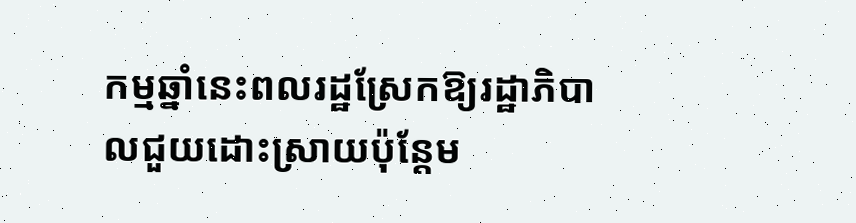កម្មឆ្នាំនេះពលរដ្ឋស្រែកឱ្យរដ្ឋាភិបាលជួយដោះស្រាយប៉ុន្តែម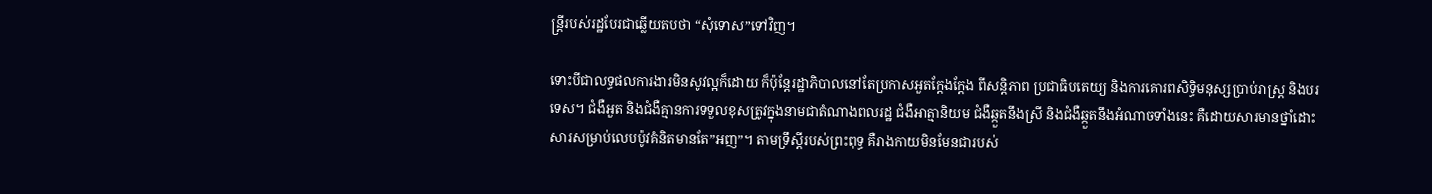ន្ដ្រីរបស់រដ្ឋបែរជាឆ្លើយតបថា “សុំទោស”ទៅវិញ។

ទោះបីជាលទ្ធផលការងារមិនសូវល្អក៏ដោយ ក៏ប៉ុន្តែរដ្ឋាភិបាលនៅតែប្រកាសអួតក្តែងក្តែង ពីសន្តិភាព ប្រជាធិបតេយ្យ និងការគោរពសិទ្ធិមនុស្សប្រាប់រាស្ដ្រ និងបរទេស។ ជំងឺអួត និងជំងឺគ្មានការទទួលខុសត្រូវក្នុងនាមជាតំណាងពលរដ្ឋ ជំងឺអាត្មានិយម ជំងឺឆ្កួតនឹងស្រី និងជំងឺឆ្កួតនឹងអំណាចទាំងនេះ គឺដោយសារមានថ្នាំដោះសារសម្រាប់លេបប៉ូវគំនិតមានតែ”អញ”។ តាមទ្រឹស្តីរបស់ព្រះពុទ្ធ គឺរាងកាយមិនមែនជារបស់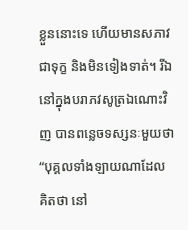ខ្លួននោះទេ ហើយមានសភាវជាទុក្ខ និងមិនទៀងទាត់។ រីឯនៅក្នុងបរាភវសូត្រឯណោះវិញ បានពន្លេចទស្សនៈមួយថា “បុគ្គលទាំងឡាយណាដែលគិតថា នៅ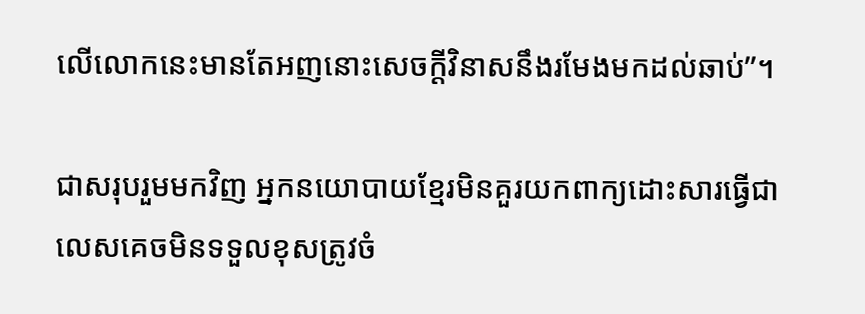លើលោកនេះមានតែអញនោះសេចក្តីវិនាសនឹងរមែងមកដល់ឆាប់”។

ជាសរុបរួមមកវិញ អ្នកនយោបាយខ្មែរមិនគួរយកពាក្យដោះសារធ្វើជាលេសគេចមិនទទួលខុសត្រូវចំ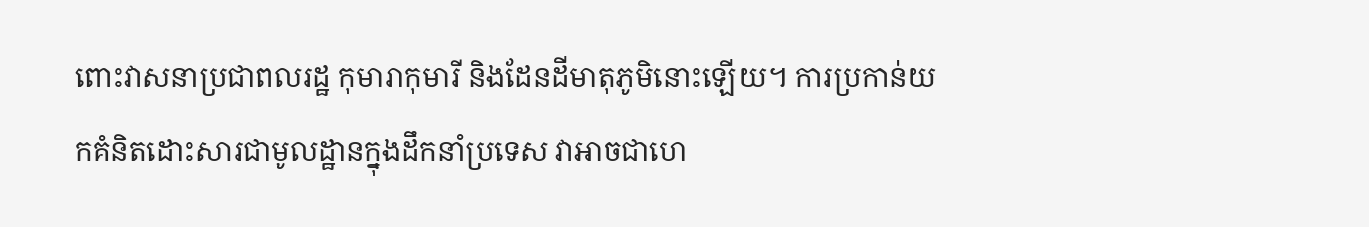ពោះវាសនាប្រជាពលរដ្ឋ កុមារាកុមារី និងដែនដីមាតុភូមិនោះឡើយ។ ការប្រកាន់យកគំនិតដោះសារជាមូលដ្ឋានក្នុងដឹកនាំប្រទេស វាអាចជាហេ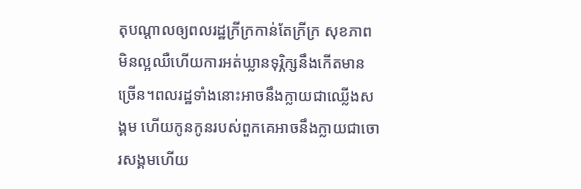តុបណ្តាលឲ្យពលរដ្ឋក្រីក្រកាន់តែក្រីក្រ សុខភាពមិនល្អឈឺហើយការអត់ឃ្លានទុរ្ភិក្សនឹងកើតមានច្រើន។ពលរដ្ឋទាំងនោះអាចនឹងក្លាយជាឈ្លើងសង្គម ហើយកូនកូនរបស់ពួកគេអាចនឹងក្លាយជាចោរសង្គមហើយ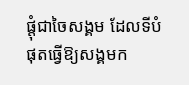ផ្តុំជាចៃសង្គម ដែលទីបំផុតធ្វើឱ្យសង្គមក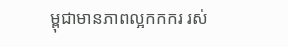ម្ពុជាមានភាពល្អកកករ រស់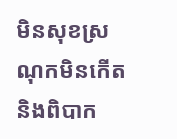មិនសុខស្រណុកមិនកើត និងពិបាក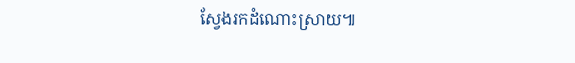ស្វែងរកដំណោះស្រាយ៕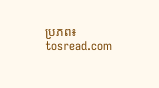ប្រភព៖ tosread.com